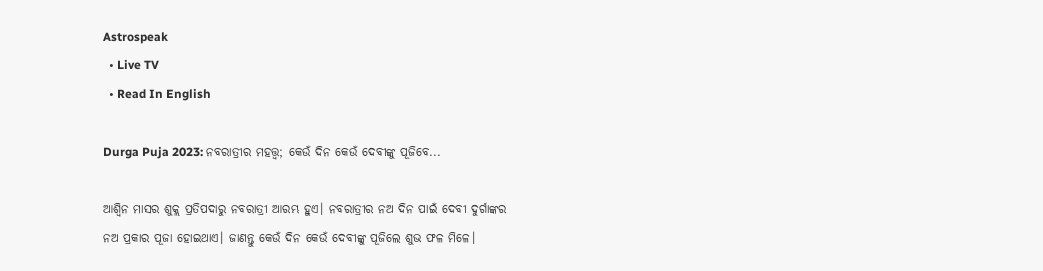Astrospeak
  • Live TV
  • Read In English

Durga Puja 2023: ନବରାତ୍ରୀର ମହତ୍ତ୍ୱ; କେଉଁ ଦିନ କେଉଁ ଦେବୀଙ୍କୁ ପୂଜିବେ...

ଆଶ୍ୱିନ ମାସର ଶୁକ୍ଲ ପ୍ରତିପଦାରୁ ନବରାତ୍ରୀ ଆରମ୍ଭ ହୁଏ। ନବରାତ୍ରୀର ନଅ ଦିନ ପାଇଁ ଦେବୀ ଦୁର୍ଗାଙ୍କର ନଅ ପ୍ରକାର ପୂଜା ହୋଇଥାଏ। ଜାଣନ୍ତୁ କେଉଁ ଦିନ କେଉଁ ଦେବୀଙ୍କୁ ପୂଜିଲେ ଶୁଭ ଫଳ ମିଳେ।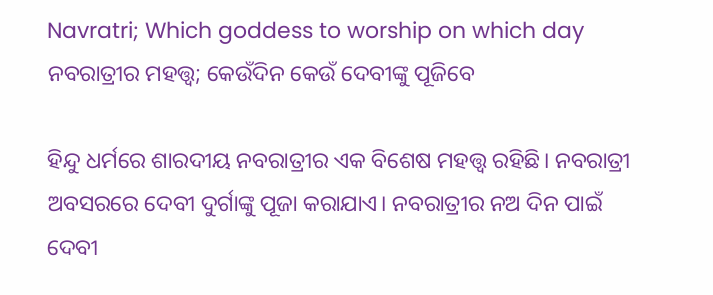Navratri; Which goddess to worship on which day
ନବରାତ୍ରୀର ମହତ୍ତ୍ୱ; କେଉଁଦିନ କେଉଁ ଦେବୀଙ୍କୁ ପୂଜିବେ

ହିନ୍ଦୁ ଧର୍ମରେ ଶାରଦୀୟ ନବରାତ୍ରୀର ଏକ ବିଶେଷ ମହତ୍ତ୍ୱ ରହିଛି। ନବରାତ୍ରୀ ଅବସରରେ ଦେବୀ ଦୁର୍ଗାଙ୍କୁ ପୂଜା କରାଯାଏ। ନବରାତ୍ରୀର ନଅ ଦିନ ପାଇଁ ଦେବୀ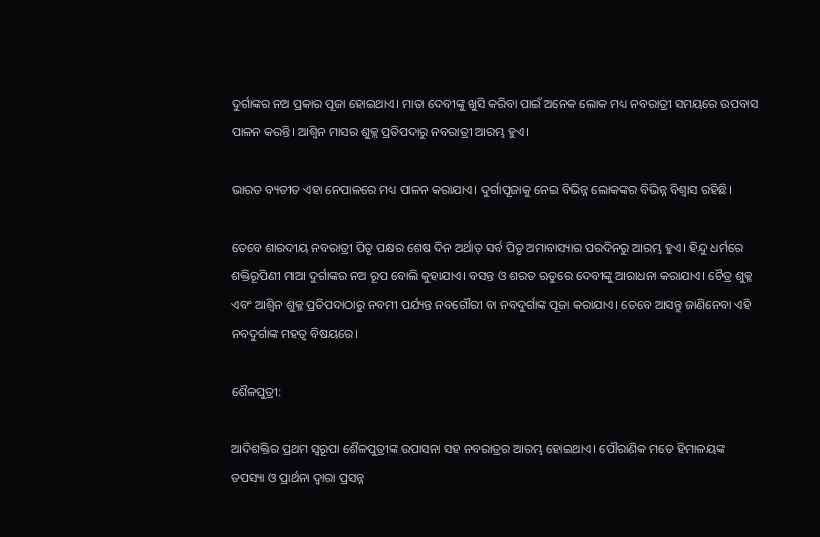ଦୁର୍ଗାଙ୍କର ନଅ ପ୍ରକାର ପୂଜା ହୋଇଥାଏ। ମାତା ଦେବୀଙ୍କୁ ଖୁସି କରିବା ପାଇଁ ଅନେକ ଲୋକ ମଧ୍ୟ ନବରାତ୍ରୀ ସମୟରେ ଉପବାସ ପାଳନ କରନ୍ତି। ଆଶ୍ୱିନ ମାସର ଶୁକ୍ଲ ପ୍ରତିପଦାରୁ ନବରାତ୍ରୀ ଆରମ୍ଭ ହୁଏ।

ଭାରତ ବ୍ୟତୀତ ଏହା ନେପାଳରେ ମଧ୍ୟ ପାଳନ କରାଯାଏ। ଦୁର୍ଗାପୂଜାକୁ ନେଇ ବିଭିନ୍ନ ଲୋକଙ୍କର ବିଭିନ୍ନ ବିଶ୍ୱାସ ରହିଛି।

ତେବେ ଶାରଦୀୟ ନବରାତ୍ରୀ ପିତୃ ପକ୍ଷର ଶେଷ ଦିନ ଅର୍ଥାତ୍ ସର୍ବ ପିତୃ ଅମାବାସ୍ୟାର ପରଦିନରୁ ଆରମ୍ଭ ହୁଏ। ହିନ୍ଦୁ ଧର୍ମରେ ଶକ୍ତିରୂପିଣୀ ମାଆ ଦୁର୍ଗାଙ୍କର ନଅ ରୂପ ବୋଲି କୁହାଯାଏ। ବସନ୍ତ ଓ ଶରତ ଋତୁରେ ଦେବୀଙ୍କୁ ଆରାଧନା କରାଯାଏ। ଚୈତ୍ର ଶୁକ୍ଳ ଏବଂ ଆଶ୍ୱିନ ଶୁକ୍ଳ ପ୍ରତିପଦାଠାରୁ ନବମୀ ପର୍ଯ୍ୟନ୍ତ ନବଗୌରୀ ବା ନବଦୁର୍ଗାଙ୍କ ପୂଜା କରାଯାଏ। ତେବେ ଆସନ୍ତୁ ଜାଣିନେବା ଏହି ନବଦୁର୍ଗାଙ୍କ ମହତ୍ୱ ବିଷୟରେ।

ଶୈଳପୁତ୍ରୀ:

ଆଦିଶକ୍ତିର ପ୍ରଥମ ସ୍ୱରୂପା ଶୈଳପୁତ୍ରୀଙ୍କ ଉପାସନା ସହ ନବରାତ୍ରର ଆରମ୍ଭ ହୋଇଥାଏ। ପୌରାଣିକ ମତେ ହିମାଳୟଙ୍କ ତପସ୍ୟା ଓ ପ୍ରାର୍ଥନା ଦ୍ୱାରା ପ୍ରସନ୍ନ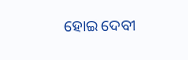ହୋଇ ଦେବୀ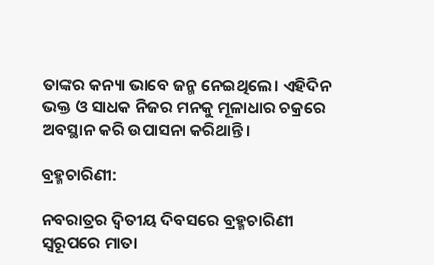ତାଙ୍କର କନ୍ୟା ଭାବେ ଜନ୍ମ ନେଇଥିଲେ। ଏହିଦିନ ଭକ୍ତ ଓ ସାଧକ ନିଜର ମନକୁ ମୂଳାଧାର ଚକ୍ରରେ ଅବସ୍ଥାନ କରି ଉପାସନା କରିଥାନ୍ତି।

ବ୍ରହ୍ମଚାରିଣୀ:

ନବରାତ୍ରର ଦ୍ୱିତୀୟ ଦିବସରେ ବ୍ରହ୍ମଚାରିଣୀ ସ୍ୱରୂପରେ ମାତା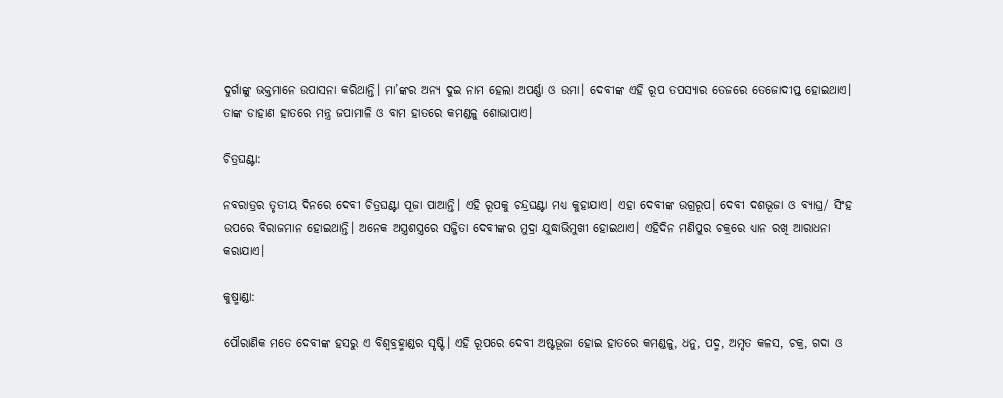ଦୁର୍ଗାଙ୍କୁ ଭକ୍ତମାନେ ଉପାସନା କରିଥାନ୍ତି। ମା’ଙ୍କର ଅନ୍ୟ ଦୁଇ ନାମ ହେଲା ଅପର୍ଣ୍ଣା ଓ ଉମା। ଦେବୀଙ୍କ ଏହି ରୂପ ତପସ୍ୟାର ତେଜରେ ତେଜୋଦୀପ୍ତ ହୋଇଥାଏ। ତାଙ୍କ ଡାହାଣ ହାତରେ ମନ୍ତ୍ର ଜପାମାଳି ଓ ବାମ ହାତରେ କମଣ୍ଡଳୁ ଶୋଭାପାଏ।

ଚିତ୍ରଘଣ୍ଟା:

ନବରାତ୍ରର ତୃତୀୟ ଦିନରେ ଦେବୀ ଚିତ୍ରଘଣ୍ଟା ପୂଜା ପାଆନ୍ତି। ଏହି ରୂପକୁ ଚନ୍ଦ୍ରଘଣ୍ଟା ମଧ୍ୟ କୁହାଯାଏ। ଏହା ଦେବୀଙ୍କ ଉଗ୍ରରୂପ। ଦେବୀ ଦଶଭୂଜା ଓ ବ୍ୟାଘ୍ର/ ସିଂହ ଉପରେ ବିରାଜମାନ ହୋଇଥାନ୍ତି। ଅନେକ ଅସ୍ତ୍ରଶସ୍ତ୍ରରେ ସଜ୍ଜିତା ଦେବୀଙ୍କର ମୁଦ୍ରା ଯୁଦ୍ଧାଭିମୁଖୀ ହୋଇଥାଏ। ଏହିଦିନ ମଣିପୁର ଚକ୍ରରେ ଧ୍ୟାନ ରଖି ଆରାଧନା କରାଯାଏ।

କୁଷ୍ମାଣ୍ଡା:

ପୌରାଣିକ ମତେ ଦେବୀଙ୍କ ହସରୁ ଏ ବିଶ୍ୱବ୍ରହ୍ମାଣ୍ଡର ସୃଷ୍ଟି। ଏହି ରୂପରେ ଦେବୀ ଅଷ୍ଟଭୂଜା ହୋଇ ହାତରେ କମଣ୍ଡଳୁ, ଧନୁ, ପଦ୍ମ, ଅମୃତ କଳସ, ଚକ୍ର, ଗଦା ଓ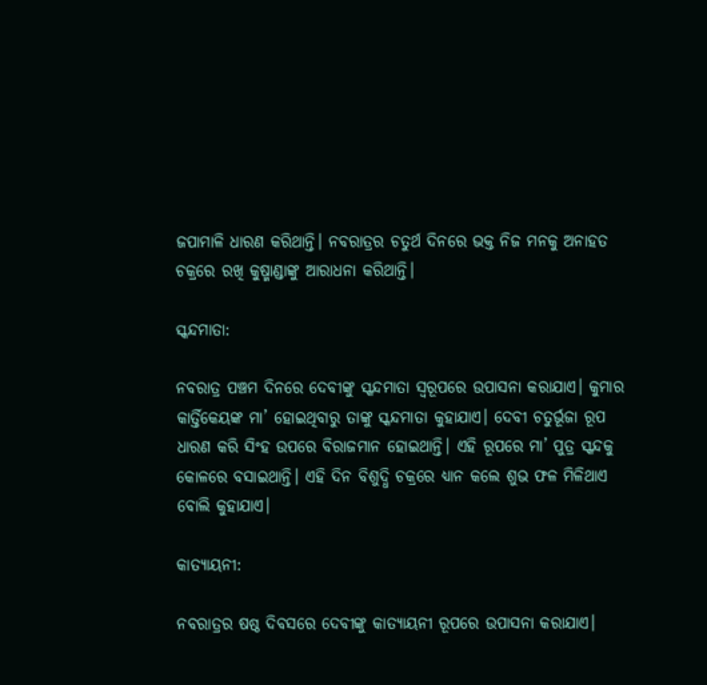ଜପାମାଳି ଧାରଣ କରିଥାନ୍ତି। ନବରାତ୍ରର ଚତୁର୍ଥ ଦିନରେ ଭକ୍ତ ନିଜ ମନକୁ ଅନାହତ ଚକ୍ରରେ ରଖି କୁଷ୍ମାଣ୍ଡାଙ୍କୁ ଆରାଧନା କରିଥାନ୍ତି।

ସ୍କନ୍ଦମାତା:

ନବରାତ୍ର ପଞ୍ଚମ ଦିନରେ ଦେବୀଙ୍କୁ ସ୍କନ୍ଦମାତା ସ୍ୱରୂପରେ ଉପାସନା କରାଯାଏ। କୁମାର କାର୍ତ୍ତିକେୟଙ୍କ ମା’ ହୋଇଥିବାରୁ ତାଙ୍କୁ ସ୍କନ୍ଦମାତା କୁହାଯାଏ। ଦେବୀ ଚତୁର୍ଭୂଜା ରୂପ ଧାରଣ କରି ସିଂହ ଉପରେ ବିରାଜମାନ ହୋଇଥାନ୍ତି। ଏହି ରୂପରେ ମା’ ପୁତ୍ର ସ୍କନ୍ଦକୁ କୋଳରେ ବସାଇଥାନ୍ତି। ଏହି ଦିନ ବିଶୁଦ୍ଧି ଚକ୍ରରେ ଧ୍ୟାନ କଲେ ଶୁଭ ଫଳ ମିଳିଥାଏ ବୋଲି କୁହାଯାଏ।

କାତ୍ୟାୟନୀ:

ନବରାତ୍ରର ଷଷ୍ଠ ଦିବସରେ ଦେବୀଙ୍କୁ କାତ୍ୟାୟନୀ ରୂପରେ ଉପାସନା କରାଯାଏ।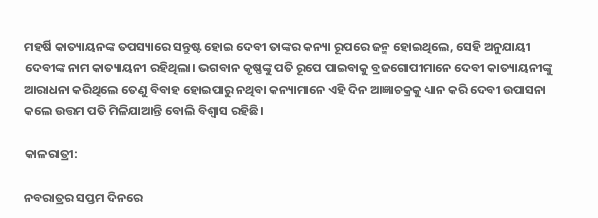ମହର୍ଷି କାତ୍ୟାୟନଙ୍କ ତପସ୍ୟାରେ ସନ୍ତୁଷ୍ଟ ହୋଇ ଦେବୀ ତାଙ୍କର କନ୍ୟା ରୂପରେ ଜନ୍ମ ହୋଇଥିଲେ, ସେହି ଅନୁଯାୟୀ ଦେବୀଙ୍କ ନାମ କାତ୍ୟାୟନୀ ରହିଥିଲା। ଭଗବାନ କୃଷ୍ଣଙ୍କୁ ପତି ରୂପେ ପାଇବାକୁ ବ୍ରଜଗୋପୀମାନେ ଦେବୀ କାତ୍ୟାୟନୀଙ୍କୁ ଆରାଧନା କରିଥିଲେ ତେଣୁ ବିବାହ ହୋଇପାରୁ ନଥିବା କନ୍ୟାମାନେ ଏହି ଦିନ ଆଜ୍ଞାଚକ୍ରକୁ ଧ୍ୟାନ କରି ଦେବୀ ଉପାସନା କଲେ ଉତ୍ତମ ପତି ମିଳିଯାଆନ୍ତି ବୋଲି ବିଶ୍ୱାସ ରହିଛି।

କାଳରାତ୍ରୀ:

ନବରାତ୍ରର ସପ୍ତମ ଦିନରେ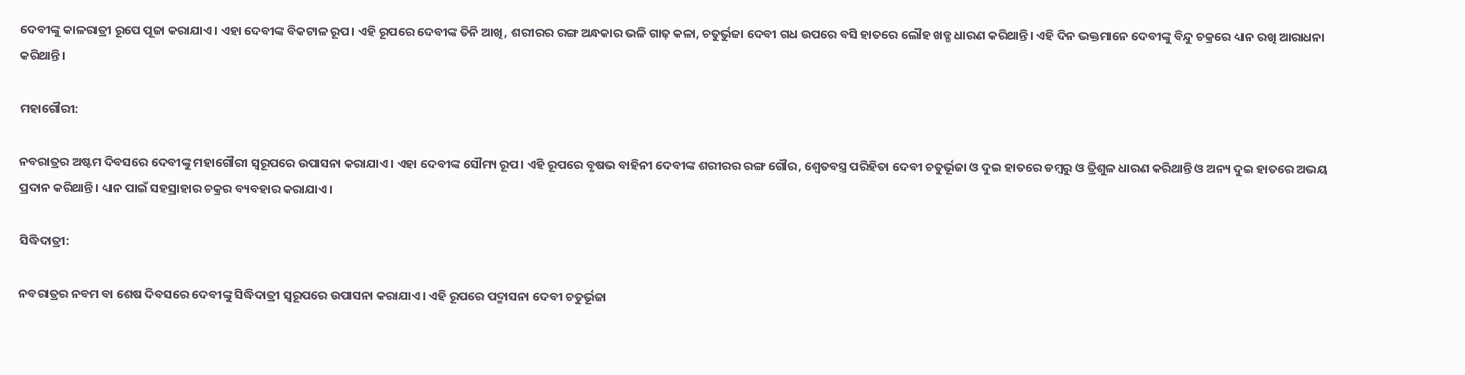ଦେବୀଙ୍କୁ କାଳରାତ୍ରୀ ରୂପେ ପୂଜା କରାଯାଏ। ଏହା ଦେବୀଙ୍କ ବିକଟାଳ ରୂପ। ଏହି ରୂପରେ ଦେବୀଙ୍କ ତିନି ଆଖି, ଶରୀରର ରଙ୍ଗ ଅନ୍ଧକାର ଭଳି ଗାଢ଼ କଳା, ଚତୁର୍ଭୁଜା ଦେବୀ ଗଧ ଉପରେ ବସି ହାତରେ ଲୌହ ଖଡ୍ଗ ଧାରଣ କରିଥାନ୍ତି। ଏହି ଦିନ ଭକ୍ତମାନେ ଦେବୀଙ୍କୁ ବିନ୍ଦୁ ଚକ୍ରରେ ଧ୍ୟାନ ରଖି ଆରାଧନା କରିଥାନ୍ତି।

ମହାଗୌରୀ:

ନବରାତ୍ରର ଅଷ୍ଟମ ଦିବସରେ ଦେବୀଙ୍କୁ ମହାଗୌରୀ ସ୍ୱରୂପରେ ଉପାସନା କରାଯାଏ। ଏହା ଦେବୀଙ୍କ ସୌମ୍ୟ ରୂପ। ଏହି ରୂପରେ ବୃଷଭ ବାହିନୀ ଦେବୀଙ୍କ ଶରୀରର ରଙ୍ଗ ଗୌର, ଶ୍ୱେତବସ୍ତ୍ର ପରିହିତା ଦେବୀ ଚତୁର୍ଭୂଜା ଓ ଦୁଇ ହାତରେ ଡମ୍ବରୁ ଓ ତ୍ରିଶୁଳ ଧାରଣ କରିଥାନ୍ତି ଓ ଅନ୍ୟ ଦୁଇ ହାତରେ ଅଭୟ ପ୍ରଦାନ କରିଥାନ୍ତି। ଧ୍ୟାନ ପାଇଁ ସହସ୍ରାହାର ଚକ୍ରର ବ୍ୟବହାର କରାଯାଏ।

ସିଦ୍ଧିଦାତ୍ରୀ:

ନବରାତ୍ରର ନବମ ବା ଶେଷ ଦିବସରେ ଦେବୀଙ୍କୁ ସିଦ୍ଧିଦାତ୍ରୀ ସ୍ୱରୂପରେ ଉପାସନା କରାଯାଏ। ଏହି ରୂପରେ ପଦ୍ମାସନା ଦେବୀ ଚତୁର୍ଭୂଜା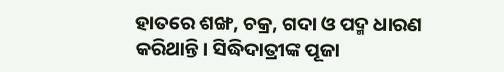ହାତରେ ଶଙ୍ଖ, ଚକ୍ର, ଗଦା ଓ ପଦ୍ମ ଧାରଣ କରିଥାନ୍ତି। ସିଦ୍ଧିଦାତ୍ରୀଙ୍କ ପୂଜା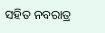ସହିତ ନବରାତ୍ର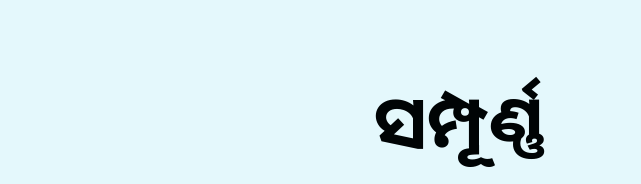ସମ୍ପୂର୍ଣ୍ଣ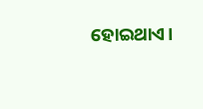ହୋଇଥାଏ।